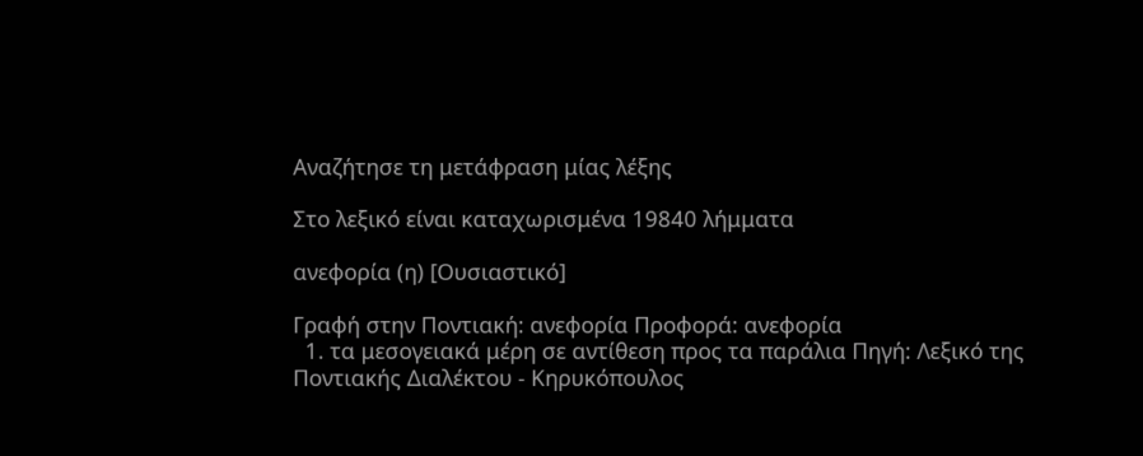Αναζήτησε τη μετάφραση μίας λέξης

Στο λεξικό είναι καταχωρισμένα 19840 λήμματα

ανεφορία (η) [Ουσιαστικό]

Γραφή στην Ποντιακή: ανεφορία Προφορά: ανεφορία
  1. τα μεσογειακά μέρη σε αντίθεση προς τα παράλια Πηγή: Λεξικό της Ποντιακής Διαλέκτου - Κηρυκόπουλος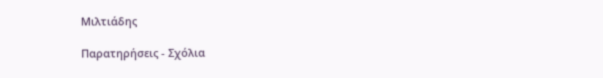Μιλτιάδης

Παρατηρήσεις - Σχόλια